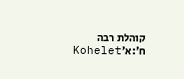קוהלת רבה ח׳:א׳Kohelet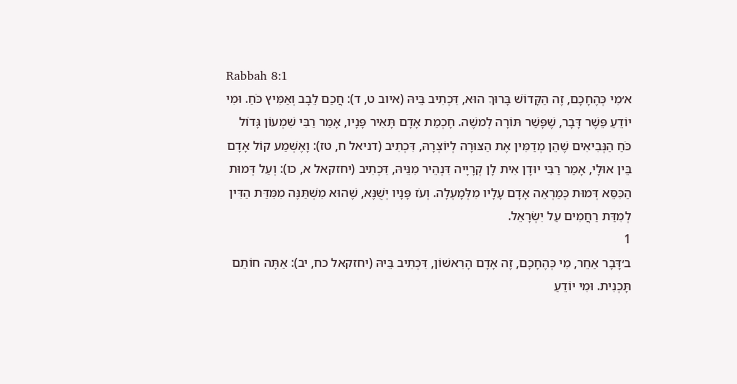Rabbah 8:1
א׳מִי כְּהֶחָכָם, זֶה הַקָּדוֹשׁ בָּרוּךְ הוּא, דִּכְתִיב בֵּיהּ (איוב ט, ד): חֲכַם לֵבָב וְאַמִּיץ כֹּחַ. וּמִי יוֹדֵעַ פֵּשֶׁר דָּבָר, שֶׁפָּשַׁר תּוֹרָה לְמשֶׁה. חָכְמַת אָדָם תָּאִיר פָּנָיו, אָמַר רַבִּי שִׁמְעוֹן גָּדוֹל כֹּחַ הַנְּבִיאִים שֶׁהֵן מְדַמִּין אֶת הַצּוּרָה לְיוֹצְרָהּ, דִּכְתִיב (דניאל ח, טז): וָאֶשְׁמַע קוֹל אָדָם בֵּין אוּלָי, אָמַר רַבִּי יוּדָן אִית לָן קְרָיָיה דִּנְהֵיר מִנֵּיהּ, דִּכְתִיב (יחזקאל א, כו): וְעַל דְּמוּת הַכִּסֵּא דְּמוּת כְּמַרְאֵה אָדָם עָלָיו מִלְּמָעְלָה. וְעֹז פָּנָיו יְשֻׁנֶּא, שֶׁהוּא מִשְׁתַּנֶּה מִמִּדַּת הַדִּין לְמִדַּת רַחֲמִים עַל יִשְׂרָאֵל.
1
ב׳דָּבָר אַחֵר, מִי כְּהֶחָכָם, זֶה אָדָם הָרִאשׁוֹן, דִּכְתִיב בֵּיהּ (יחזקאל כח, יב): אַתָּה חוֹתֵם תָּכְנִית. וּמִי יוֹדֵעַ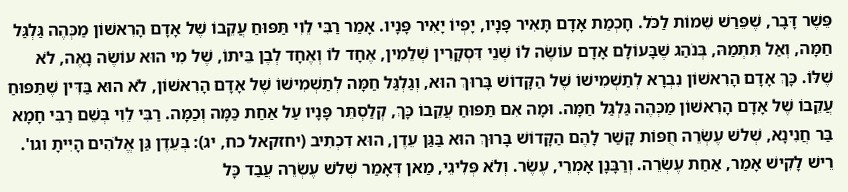פֵּשֶׁר דָּבָר, שֶׁפֵּרַשׁ שֵׁמוֹת לַכֹּל. חָכְמַת אָדָם תָּאִיר פָּנָיו, יָפְיוֹ יָאִיר פָּנָיו. אָמַר רַבִּי לֵוִי תַּפּוּחַ עֲקֵבוֹ שֶׁל אָדָם הָרִאשׁוֹן מַכְּהֶה גַּלְגַּל חַמָּה, וְאַל תִּתְמַהּ, בְּנֹהַג שֶׁבָּעוֹלָם אָדָם עוֹשֶׂה לוֹ שְׁנֵי דִּסְקָרִין שְׁלֵמִין, אֶחָד לוֹ וְאֶחָד לְבֶן בֵּיתוֹ, שֶׁל מִי הוּא עוֹשֶׂה נָאֶה, לֹא שֶׁלּוֹ. כָּךְ אָדָם הָרִאשׁוֹן נִבְרָא לְתַשְׁמִישׁוֹ שֶׁל הַקָּדוֹשׁ בָּרוּךְ הוּא, וְגַלְגַּל חַמָּה לְתַשְׁמִישׁוֹ שֶׁל אָדָם הָרִאשׁוֹן, לֹא הוּא בַּדִּין שֶׁתַּפּוּחַ עֲקֵבוֹ שֶׁל אָדָם הָרִאשׁוֹן מַכְּהֶה גַּלְגַּל חַמָּה. וּמָה אִם תַּפּוּחַ עֲקֵבוֹ כָּךְ, קְלַסְתֵּר פָּנָיו עַל אַחַת כַּמָּה וְכַמָּה. רַבִּי לֵוִי בְּשֵׁם רַבִּי חָמָא בַּר חֲנִינָא, שְׁלשׁ עֶשְׂרֵה חֻפּוֹת קָשַׁר לָהֶם הַקָּדוֹשׁ בָּרוּךְ הוּא בַּגַּן עֵדֶן, הוּא דִכְתִיב (יחזקאל כח, יג): בְּעֵדֶן גַּן אֱלֹהִים הָיִיתָ וגו'. רֵישׁ לָקִישׁ אָמַר, אַחַת עֶשְׂרֵה. וְרַבָּנָן אָמְרֵי, עֶשֶׂר. וְלֹא פְּלִיגֵי, מַאן דְּאָמַר שְׁלשׁ עֶשְׂרֵה עֲבַד כָּל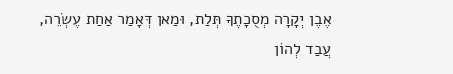אֶבֶן יְקָרָה מְסֻכָתֶךָ תְּלַת, וּמַאן דְּאָמַר אַחַת עֶשְׂרֵה, עֲבַד לְהוֹן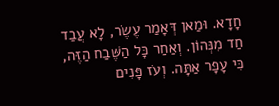חָדָא. וּמַאן דְּאָמַר עֶשֶׂר, לָא עֲבַד חַד מִנְּהוֹן. וְאַחַר כָּל הַשֶּׁבַח הַזֶּה, כִּי עָפָר אַתָּה. וְעֹז פָּנִים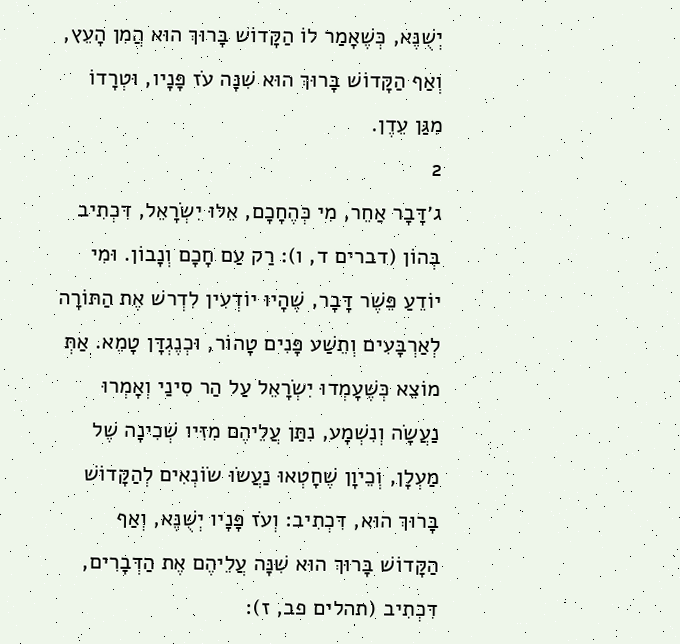יְשֻׁנֶּא, כְּשֶׁאָמַר לוֹ הַקָּדוֹשׁ בָּרוּךְ הוּא הֲמִן הָעֵץ, וְאַף הַקָּדוֹשׁ בָּרוּךְ הוּא שִׁנָּה עֹז פָּנָיו, וּטְרָדוֹ מִגַּן עֵדֶן.
2
ג׳דָּבָר אַחֵר, מִי כְּהֶחָכָם, אֵלּוּ יִשְׂרָאֵל, דִּכְתִיב בְּהוֹן (דברים ד, ו): רַק עַם חָכָם וְנָבוֹן. וּמִי יוֹדֵעַ פֵּשֶׁר דָּבָר, שֶׁהָיוּ יוֹדְעִין לִדְרשׁ אֶת הַתּוֹרָה לְאַרְבָּעִים וְתֵשַׁע פָּנִים טָהוֹר, וּכְנֶגְדָּן טָמֵא. אַתְּ מוֹצֵא כְּשֶׁעָמְדוּ יִשְׂרָאֵל עַל הַר סִינַי וְאָמְרוּ נַעֲשָׂה וְנִשְׁמָע, נִתַּן עֲלֵיהֶם מִזִּיו שְׁכִינָה שֶׁל מַעְלָן, וְכֵיוָן שֶׁחָטְאוּ נַעֲשׂוּ שׂוֹנְאִים לְהַקָּדוֹשׁ בָּרוּךְ הוּא, דִּכְתִיב: וְעֹז פָּנָיו יְשֻׁנֶּא, וְאַף הַקָּדוֹשׁ בָּרוּךְ הוּא שִׁנָּה עֲלֵיהֶם אֶת הַדְּבָרִים, דִּכְתִיב (תהלים פב, ז):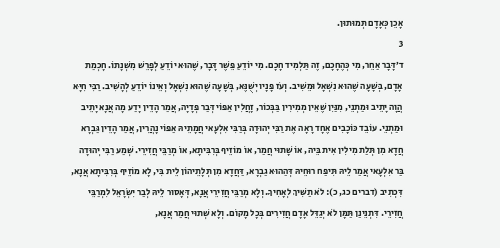אָכֵן כְּאָדָם תְּמוּתוּן.
3
ד׳דָּבָר אַחֵר, מִי כְּהֶחָכָם, זֶה תַּלְמִיד חָכָם. מִי יוֹדֵעַ פֵּשֶׁר דָּבָר, שֶׁהוּא יוֹדֵעַ לְפָרֵשׁ מִשְׁנָתוֹ. חָכְמַת אָדָם, בְּשָׁעָה שֶׁהוּא נִשְׁאָל וּמֵשִׁיב. וְעֹז פָּנָיו יְשֻׁנֶּא, בְּשָׁעָה שֶׁהוּא נִשְׁאָל וְאֵינוֹ יוֹדֵעַ לְהָשִׁיב. רַבִּי חִיָּא הֲוָה יָתֵיב וּמַתְנֵי, מִנַּיִן שֶׁאֵין מְמִירִין בַּבְּכוֹר, זָחֲלִין אַפּוֹי דְּבַר פְּדָיָה, אֲמַר הָדֵין יָדַע מָה אֲנָא יָתֵיב וּמַתְנֵי. עוֹבֵד כּוֹכָבִים אֶחָד רָאָה אֶת רַבִּי יְהוּדָה בְּרַבִּי אִלְעָאי חֲמָתֵיהּ אַפּוֹי נָהֲרִין, אֲמַר הָדֵין גַּבְרָא חֲדָא מִן תְּלַת מִילִין אִית בֵּיהּ, אוֹ שָׁתוּי חֲמַר, אוֹ מוֹזֵיף בְּרִבִּיתָא, אוֹ מְרַבֵּי חֲזִירֵי. שְׁמַע רַבִּי יְהוּדָה בַּר אִלְעָאי אֲמַר לֵיהּ תִּיפַּח רוּחֵיהּ דְּהַהוּא גַבְרָא, דַּחֲדָא מִן תְּלָתֵיהוֹן לֵית בִּי, לָא מוֹזֵיף בְּרִבִּיתָא אֲנָא, דִּכְתִיב (דברים כג, כ): לֹא תַשִּׁיךְ לְאָחִיךָ. וְלָא מְרַבֵּי חֲזִירֵי אֲנָא, דְּאָסוּר לֵיהּ לְבַר יִשְׂרָאֵל לִמְרַבֵּי חֲזִירֵי. דִּתְנֵינַן תַּמָּן לֹא יְגַדֵּל אָדָם חֲזִירִים בְּכָל מָקוֹם. וְלָא שְׁתוּי חֲמַר אֲנָא,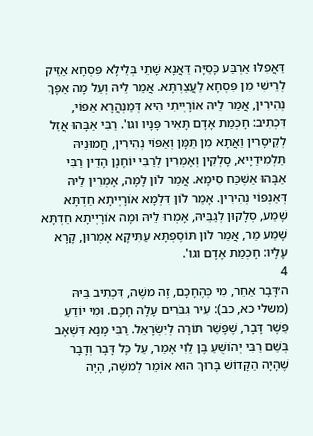דַּאֲפִלּוּ אַרְבַּע כָּסַיָּה דַּאֲנָא שָׁתֵי בְּלֵילָא פִּסְחָא אַזֵּיק לְרֵישִׁי מִן פִּסְחָא לַעֲצַרְתָּא. אֲמַר לֵיהּ וְעַל מָה אַפָּךְ נְהִירִין, אֲמַר לֵיהּ אוֹרָיְיתִי הִיא דְּמַנְהֲרָא אַפּוֹי, דִּכְתִיב: חָכְמַת אָדָם תָּאִיר פָּנָיו וגו'. רַבִּי אַבָּהוּ אֲזַל לְקֵיסָרִין וַאֲתָא מִן תַּמָּן וְאַפּוֹי נְהִירִין, חֲמוּנֵיהּ תַּלְמִידַיָיא, סָלְקִין וְאָמְרִין לְרַבִּי יוֹחָנָן הָדֵין רַבִּי אַבָּהוּ אַשְׁכַּח סִימָא. אֲמַר לוֹן לָמָּה, אָמְרִין לֵיהּ דְּאַנְפּוֹי נְהִירִין. אָמַר לוֹן דִּלְמָא אוֹרָיְיתָא חַדְתָּא שָׁמַע, סְלָקוּן לְגַבֵּיהּ, אָמְרוּ לֵיהּ וּמָה אוֹרָיְיתָא חַדְתָּא שָׁמַע מַר, אֲמַר לוֹן תּוֹסֶפְתָּא עַתִּיקָא אָמְרוּן, קָרָא עָלָיו: חָכְמַת אָדָם וגו'.
4
ה׳דָּבָר אַחֵר, מִי כְּהֶחָכָם, זֶה משֶׁה, דִּכְתִיב בֵּיהּ (משלי כא, כב): עִיר גִּבֹּרִים עָלָה חָכָם. וּמִי יוֹדֵעַ פֵּשֶׁר דָּבָר, שֶׁפָּשַׁר תּוֹרָה לְיִשְׂרָאֵל. רַבִּי מָנָא דִּשְׁאָב בְּשֵׁם רַבִּי יְהוֹשֻׁעַ בֶּן לֵוִי אָמַר, עַל כָּל דָּבָר וְדָבָר שֶׁהָיָה הַקָּדוֹשׁ בָּרוּךְ הוּא אוֹמֵר לְמשֶׁה, הָיָה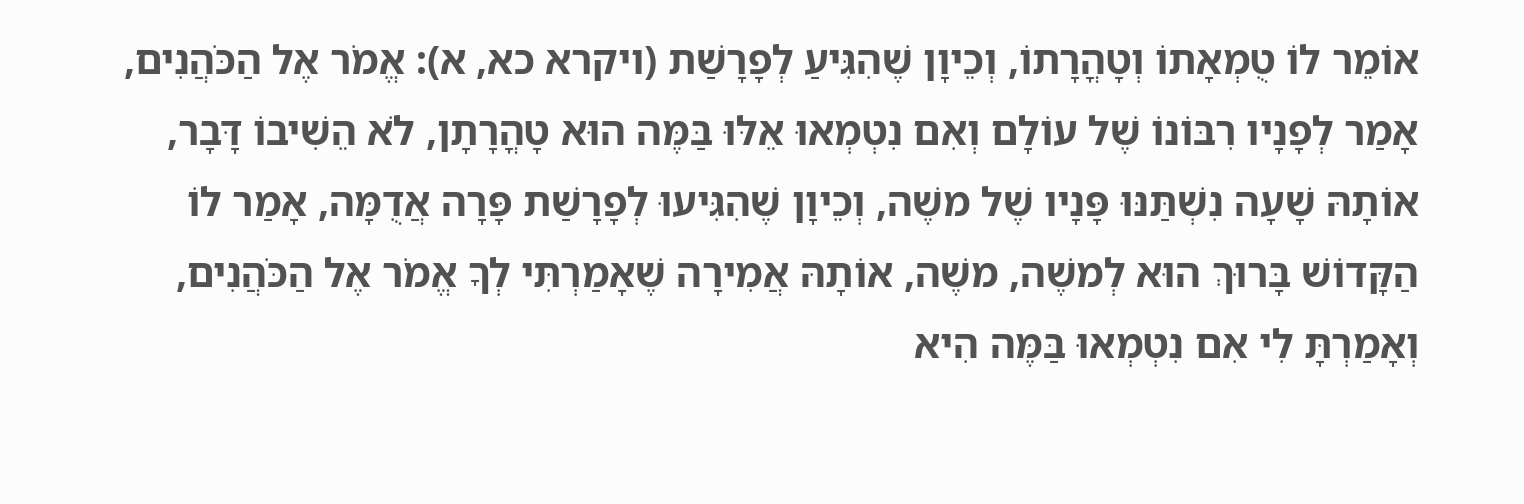אוֹמֵר לוֹ טֻמְאָתוֹ וְטָהֳרָתוֹ, וְכֵיוָן שֶׁהִגִּיעַ לְפָרָשַׁת (ויקרא כא, א): אֱמֹר אֶל הַכֹּהֲנִים, אָמַר לְפָנָיו רִבּוֹנוֹ שֶׁל עוֹלָם וְאִם נִטְמְאוּ אֵלּוּ בַּמֶּה הוּא טָהֳרָתָן, לֹא הֵשִׁיבוֹ דָּבָר, אוֹתָהּ שָׁעָה נִשְׁתַּנּוּ פָּנָיו שֶׁל משֶׁה, וְכֵיוָן שֶׁהִגִּיעוּ לְפָרָשַׁת פָּרָה אֲדֻמָּה, אָמַר לוֹ הַקָּדוֹשׁ בָּרוּךְ הוּא לְמשֶׁה, משֶׁה, אוֹתָהּ אֲמִירָה שֶׁאָמַרְתִּי לְךָ אֱמֹר אֶל הַכֹּהֲנִים, וְאָמַרְתָּ לִי אִם נִטְמְאוּ בַּמֶּה הִיא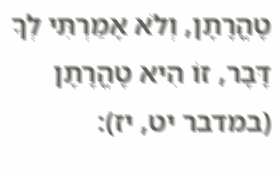טָהֳרָתָן, וְלֹא אָמַרְתִּי לְךָ דָּבָר, זוֹ הִיא טָהֳרָתָן (במדבר יט, יז):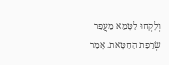וְלָקְחוּ לַטָּמֵא מֵעֲפַר שְׂרֵפַת הַחַטָּאת. אָמַר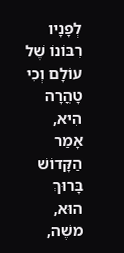לְפָנָיו רִבּוֹנוֹ שֶׁל עוֹלָם וְכִי טָהֳרָה הִיא, אָמַר הַקָּדוֹשׁ בָּרוּךְ הוּא, משֶׁה,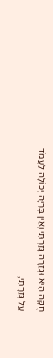חֻקָּה הִיא וּגְזֵרָה גָּזַרְתִּי וְאֵין בְּרִיָּה יְכוֹלָה לַעֲמֹד עַל גְּזֵרָתִי,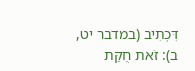דִּכְתִיב (במדבר יט, ב): זֹאת חֻקַּת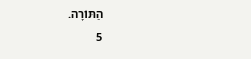הַתּוֹרָה.
5